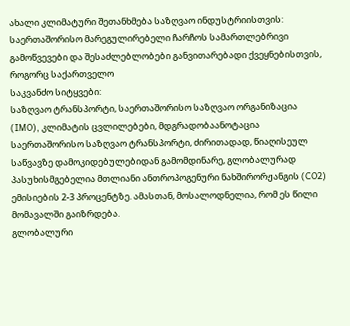ახალი კლიმატური შეთანხმება საზღვაო ინდუსტრიისთვის: საერთაშორისო მარეგულირებელი ჩარჩოს სამართლებრივი გამოწვევები და შესაძლებლობები განვითარებადი ქვეყნებისთვის, როგორც საქართველო
საკვანძო სიტყვები:
საზღვაო ტრანსპორტი, საერთაშორისო საზღვაო ორგანიზაცია (IMO), კლიმატის ცვლილებები, მდგრადობაანოტაცია
საერთაშორისო საზღვაო ტრანსპორტი, ძირითადად, წიაღისეულ საწვავზე დამოკიდებულებიდან გამომდინარე, გლობალურად პასუხისმგებელია მთლიანი ანთროპოგენური ნახშირორჟანგის (CO2) ემისიების 2-3 პროცენტზე. ამასთან, მოსალოდნელია, რომ ეს წილი მომავალში გაიზრდება.
გლობალური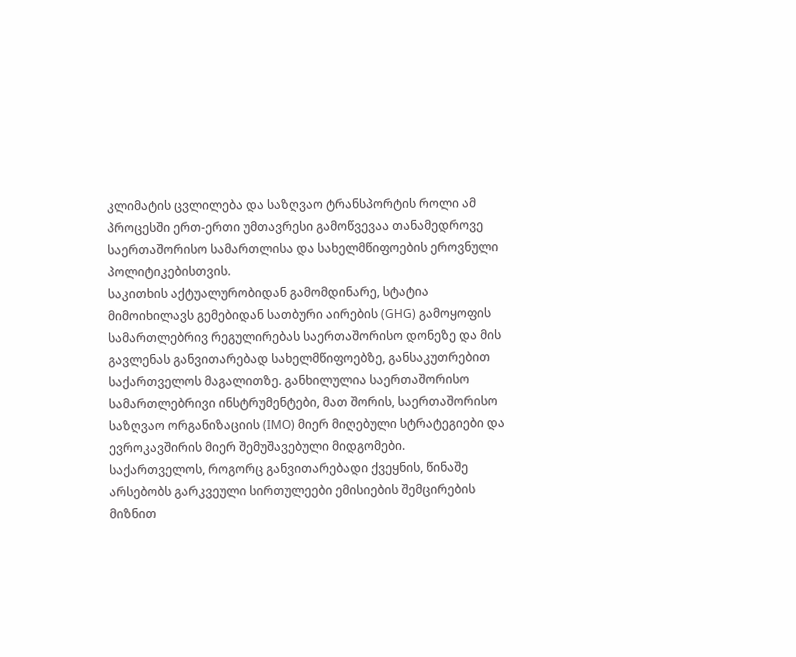კლიმატის ცვლილება და საზღვაო ტრანსპორტის როლი ამ პროცესში ერთ-ერთი უმთავრესი გამოწვევაა თანამედროვე საერთაშორისო სამართლისა და სახელმწიფოების ეროვნული პოლიტიკებისთვის.
საკითხის აქტუალურობიდან გამომდინარე, სტატია მიმოიხილავს გემებიდან სათბური აირების (GHG) გამოყოფის სამართლებრივ რეგულირებას საერთაშორისო დონეზე და მის გავლენას განვითარებად სახელმწიფოებზე, განსაკუთრებით საქართველოს მაგალითზე. განხილულია საერთაშორისო სამართლებრივი ინსტრუმენტები, მათ შორის, საერთაშორისო საზღვაო ორგანიზაციის (IMO) მიერ მიღებული სტრატეგიები და ევროკავშირის მიერ შემუშავებული მიდგომები.
საქართველოს, როგორც განვითარებადი ქვეყნის, წინაშე არსებობს გარკვეული სირთულეები ემისიების შემცირების მიზნით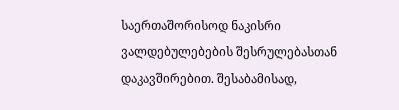საერთაშორისოდ ნაკისრი ვალდებულებების შესრულებასთან დაკავშირებით. შესაბამისად,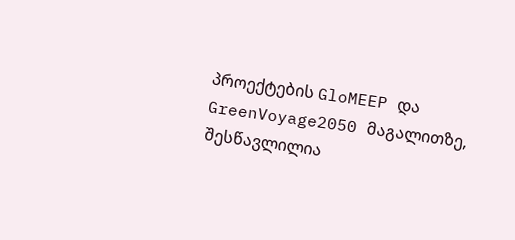პროექტების GloMEEP და GreenVoyage2050 მაგალითზე, შესწავლილია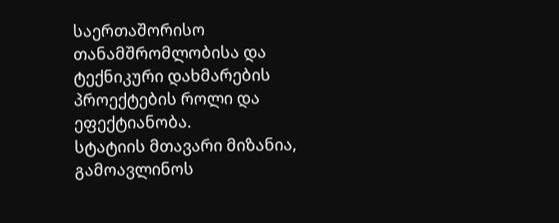საერთაშორისო თანამშრომლობისა და ტექნიკური დახმარების პროექტების როლი და ეფექტიანობა.
სტატიის მთავარი მიზანია, გამოავლინოს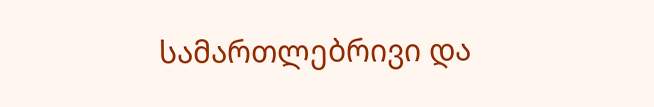სამართლებრივი და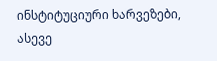ინსტიტუციური ხარვეზები, ასევე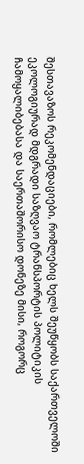შესთავაზოს რეკომენდაციები, რომლებიც ხელს შეუწყობს საქართველოში ეკოლოგიურად მდგრადი საზღვაო ტრანსპორტის პოლიტიკის ჩამოყალიბებასა და საერთაშორისო დონეზე მისი, როგორც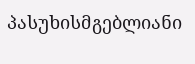პასუხისმგებლიანი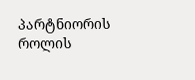პარტნიორის როლის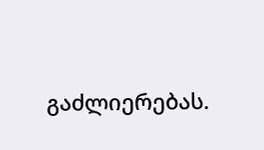გაძლიერებას.